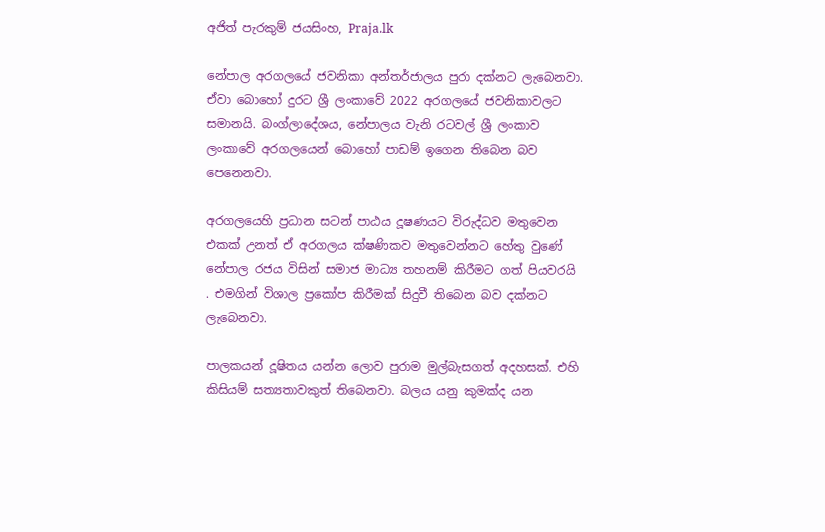අජිත් පැරකුම් ජයසිංහ, Praja.lk

නේපාල අරගලයේ ජවනිකා අන්තර්ජාලය පුරා දක්නට ලැබෙනවා. ඒවා බොහෝ දුරට ශ්‍රී ලංකාවේ 2022 අරගලයේ ජවනිකාවලට සමානයි. බංග්ලාදේශය, නේපාලය වැනි රටවල් ශ්‍රී ලංකාව ලංකාවේ අරගලයෙන් බොහෝ පාඩම් ඉගෙන තිබෙන බව පෙනෙනවා.

අරගලයෙහි ප්‍රධාන සටන් පාඨය දූෂණයට විරුද්ධව මතුවෙන එකක් උනත් ඒ අරගලය ක්ෂණිකව මතුවෙන්නට හේතු වුණේ නේපාල රජය විසින් සමාජ මාධ්‍ය තහනම් කිරීමට ගත් පියවරයි . එමගින් විශාල ප්‍රකෝප කිරීමක් සිදුවී තිබෙන බව දක්නට ලැබෙනවා.

පාලකයන් දූෂිතය යන්න ලොව පුරාම මුල්බැසගත් අදහසක්. එහි කිසියම් සත්‍යතාවකුත් තිබෙනවා. බලය යනු කුමක්ද යන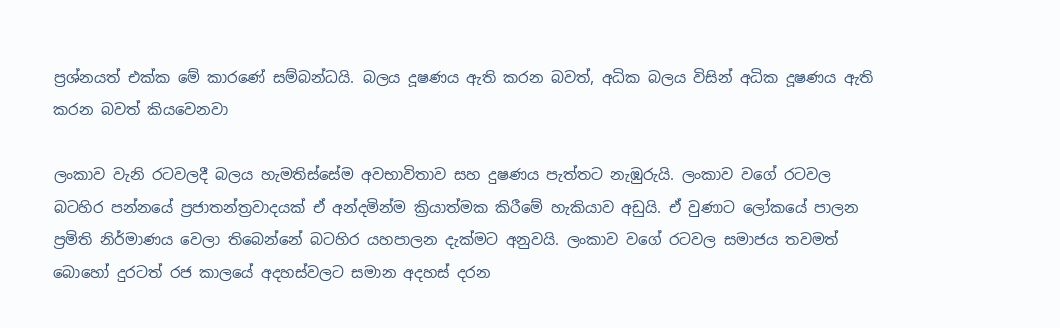ප්‍රශ්නයත් එක්ක මේ කාරණේ සම්බන්ධයි. බලය දූෂණය ඇති කරන බවත්, අධික බලය විසින් අධික දූෂණය ඇති කරන බවත් කියවෙනවා

ලංකාව වැනි රටවලදී බලය හැමතිස්සේම අවභාවිතාව සහ දුෂණය පැත්තට නැඹුරුයි. ලංකාව වගේ රටවල බටහිර පන්නයේ ප්‍රජාතන්ත්‍රවාදයක් ඒ අන්දමින්ම ක්‍රියාත්මක කිරීමේ හැකියාව අඩුයි. ඒ වුණාට ලෝකයේ පාලන ප්‍රමිති නිර්මාණය වෙලා තිබෙන්නේ බටහිර යහපාලන දැක්මට අනුවයි. ලංකාව වගේ රටවල සමාජය තවමත් බොහෝ දුරටත් රජ කාලයේ අදහස්වලට සමාන අදහස් දරන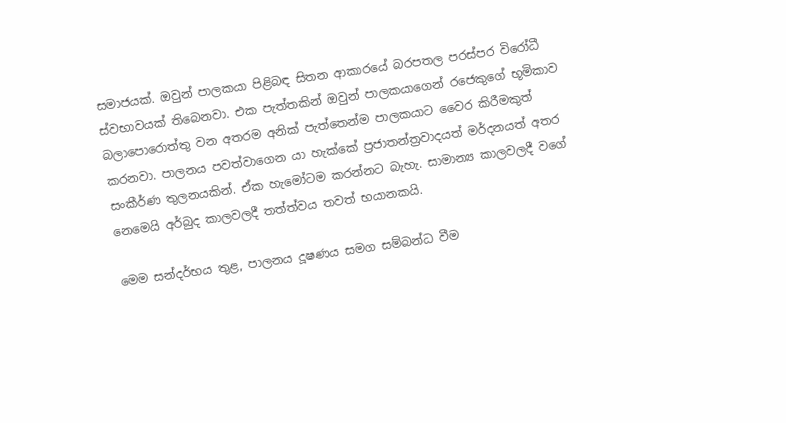සමාජයක්. ඔවුන් පාලකයා පිළිබඳ සිතන ආකාරයේ බරපතල පරස්පර විරෝධී ස්වභාවයක් තිබෙනවා. එක පැත්තකින් ඔවුන් පාලකයාගෙන් රජෙකුගේ භූමිකාව බලාපොරොත්තු වන අතරම අනික් පැත්තෙන්ම පාලකයාට වෛර කිරීමකුත් කරනවා. පාලනය පවත්වාගෙන යා හැක්කේ ප්‍රජාතන්ත්‍රවාදයත් මර්දනයත් අතර සංකීර්ණ තුලනයකින්. ඒක හැමෝටම කරන්නට බැහැ. සාමාන්‍ය කාලවලදී වගේ නෙමෙයි අර්බුද කාලවලදී තත්ත්වය තවත් භයානකයි.

මෙම සන්දර්භය තුළ, පාලනය දූෂණය සමග සම්බන්ධ වීම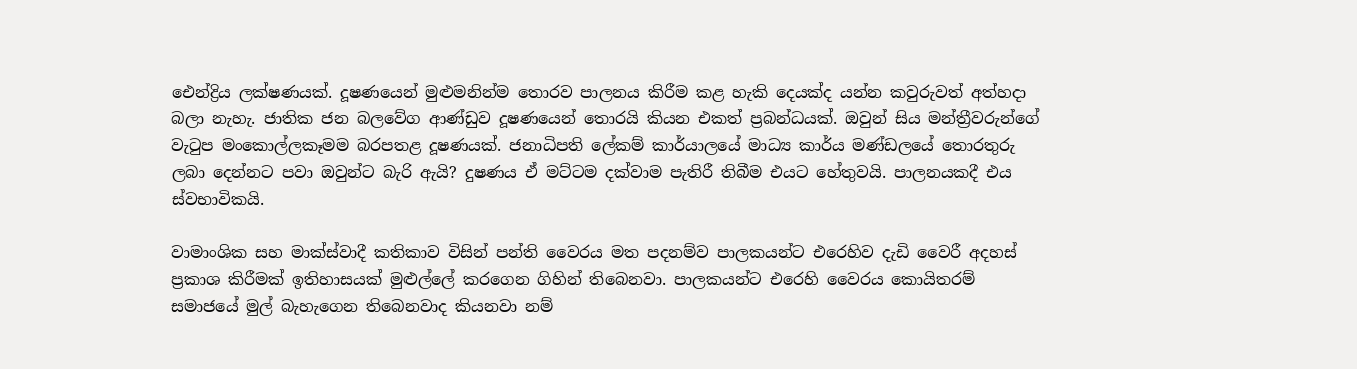ඓන්ද්‍රිය ලක්ෂණයක්. දූෂණයෙන් මුළුමනින්ම තොරව පාලනය කිරීම කළ හැකි දෙයක්ද යන්න කවුරුවත් අත්හදා බලා නැහැ. ජාතික ජන බලවේග ආණ්ඩුව දූෂණයෙන් තොරයි කියන එකත් ප්‍රබන්ධයක්. ඔවුන් සිය මන්ත්‍රීවරුන්ගේ වැටුප මංකොල්ලකෑමම බරපතළ දූෂණයක්. ජනාධිපති ලේකම් කාර්යාලයේ මාධ්‍ය කාර්ය මණ්ඩලයේ තොරතුරු ලබා දෙන්නට පවා ඔවුන්ට බැරි ඇයි? දුෂණය ඒ මට්ටම දක්වාම පැතිරී තිබීම එයට හේතුවයි. පාලනයකදී එය ස්වභාවිකයි.

වාමාංශික සහ මාක්ස්වාදී කතිකාව විසින් පන්ති වෛරය මත පදනම්ව පාලකයන්ට එරෙහිව දැඩි වෛරී අදහස් ප්‍රකාශ කිරීමක් ඉතිහාසයක් මුළුල්ලේ කරගෙන ගිහින් තිබෙනවා. පාලකයන්ට එරෙහි වෛරය කොයිතරම් සමාජයේ මුල් බැහැගෙන තිබෙනවාද කියනවා නම්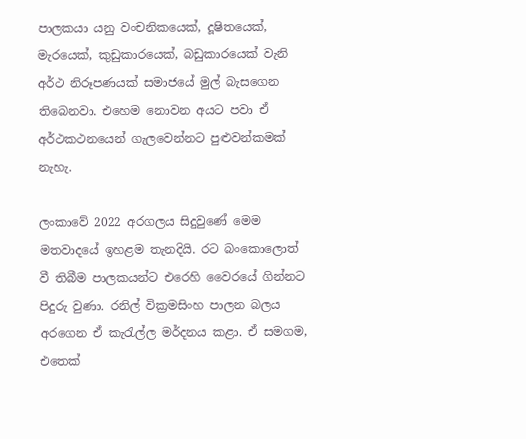පාලකයා යනු වංචනිකයෙක්, දූෂිතයෙක්, මැරයෙක්, කුඩුකාරයෙක්, බඩුකාරයෙක් වැනි අර්ථ නිරූපණයක් සමාජයේ මුල් බැසගෙන තිබෙනවා. එහෙම නොවන අයට පවා ඒ අර්ථකථනයෙන් ගැලවෙන්නට පුළුවන්කමක් නැහැ.

ලංකාවේ 2022 අරගලය සිදුවුණේ මෙම මතවාදයේ ඉහළම තැනදියි. රට බංකොලොත් වී තිබීම පාලකයන්ට එරෙහි වෛරයේ ගින්නට පිදුරු වුණා. රනිල් වික්‍රමසිංහ පාලන බලය අරගෙන ඒ කැරැල්ල මර්දනය කළා. ඒ සමගම, එතෙක්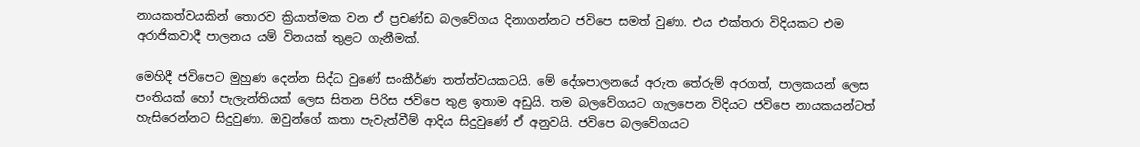නායකත්වයකින් තොරව ක්‍රියාත්මක වන ඒ ප්‍රචණ්ඩ බලවේගය දිනාගන්නට ජවිපෙ සමත් වුණා. එය එක්තරා විදියකට එම අරාජිකවාදී පාලනය යම් විනයක් තුළට ගැනීමක්.

මෙහිදී ජවිපෙට මුහුණ දෙන්න සිද්ධ වුණේ සංකීර්ණ තත්ත්වයකටයි. මේ දේශපාලනයේ අරුත තේරුම් අරගත්, පාලකයන් ලෙස පංතියක් හෝ පැලැන්තියක් ලෙස සිතන පිරිස ජවිපෙ තුළ ඉතාම අඩුයි. තම බලවේගයට ගැලපෙන විදියට ජවිපෙ නායකයන්ටත් හැසිරෙන්නට සිදුවුණා. ඔවුන්ගේ කතා පැවැත්වීම් ආදිය සිදුවුණේ ඒ අනුවයි. ජවිපෙ බලවේගයට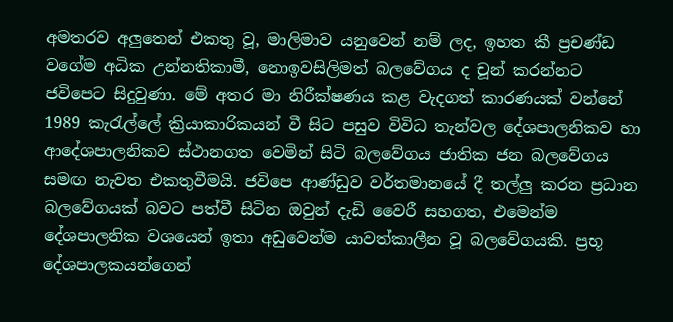අමතරව අලුතෙන් එකතු වූ, මාලිමාව යනුවෙන් නම් ලද, ඉහත කී ප්‍රචණ්ඩ වගේම අධික උන්නතිකාමී, නොඉවසිලිමත් බලවේගය ද චූන් කරන්නට ජවිපෙට සිදුවුණා. මේ අතර මා නිරීක්ෂණය කළ වැදගත් කාරණයක් වන්නේ 1989 කැරැල්ලේ ක්‍රියාකාරිකයන් වී සිට පසුව විවිධ තැන්වල දේශපාලනිකව හා ආදේශපාලනිකව ස්ථානගත වෙමින් සිටි බලවේගය ජාතික ජන බලවේගය සමඟ නැවත එකතුවීමයි. ජවිපෙ ආණ්ඩුව වර්තමානයේ දී තල්ලු කරන ප්‍රධාන බලවේගයක් බවට පත්වී සිටින ඔවුන් දැඩි වෛරී සහගත, එමෙන්ම දේශපාලනික වශයෙන් ඉතා අඩුවෙන්ම යාවත්කාලීන වූ බලවේගයකි. ප්‍රභූ දේශපාලකයන්ගෙන්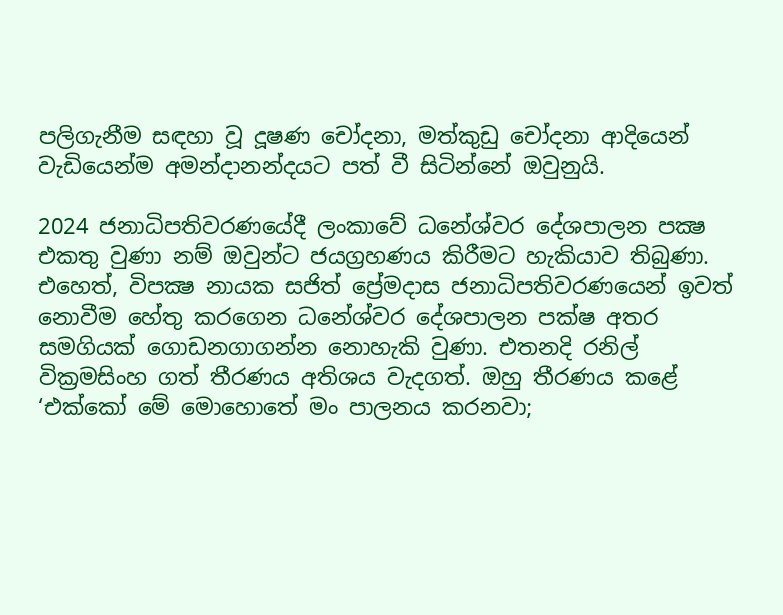පලිගැනීම සඳහා වූ දූෂණ චෝදනා, මත්කුඩු චෝදනා ආදියෙන් වැඩියෙන්ම අමන්දානන්දයට පත් වී සිටින්නේ ඔවුනුයි.

2024 ජනාධිපතිවරණයේදී ලංකාවේ ධනේශ්වර දේශපාලන පක්‍ෂ එකතු වුණා නම් ඔවුන්ට ජයග්‍රහණය කිරීමට හැකියාව තිබුණා. එහෙත්, විපක්‍ෂ නායක සජිත් ප්‍රේමදාස ජනාධිපතිවරණයෙන් ඉවත් නොවීම හේතු කරගෙන ධනේශ්වර දේශපාලන පක්ෂ අතර සමගියක් ගොඩනගාගන්න නොහැකි වුණා. එතනදි රනිල් වික්‍රමසිංහ ගත් තීරණය අතිශය වැදගත්. ඔහු තීරණය කළේ ‘එක්කෝ මේ මොහොතේ මං පාලනය කරනවා;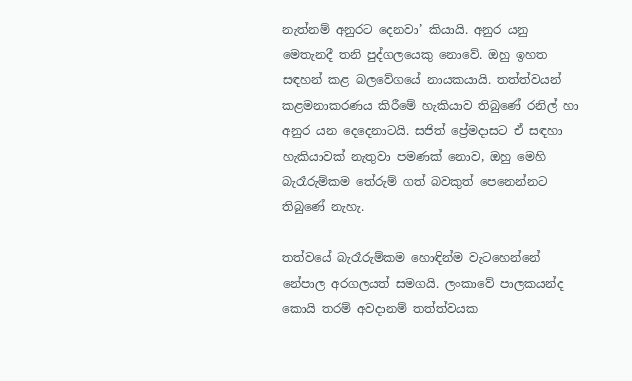නැත්නම් අනුරට දෙනවා’ කියායි. අනුර යනු මෙතැනදී තනි පුද්ගලයෙකු නොවේ. ඔහු ඉහත සඳහන් කළ බලවේගයේ නායකයායි. තත්ත්වයන් කළමනාකරණය කිරීමේ හැකියාව තිබුණේ රනිල් හා අනුර යන දෙදෙනාටයි. සජිත් ප්‍රේමදාසට ඒ සඳහා හැකියාවක් නැතුවා පමණක් නොව, ඔහු මෙහි බැරෑරුම්කම තේරුම් ගත් බවකුත් පෙනෙන්නට තිබුණේ නැහැ.

තත්වයේ බැරෑරුම්කම හොඳින්ම වැටහෙන්නේ නේපාල අරගලයත් සමගයි. ලංකාවේ පාලකයන්ද කොයි තරම් අවදානම් තත්ත්වයක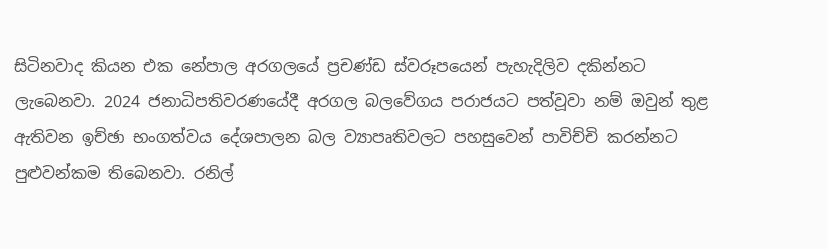සිටිනවාද කියන එක නේපාල අරගලයේ ප්‍රචණ්ඩ ස්වරූපයෙන් පැහැදිලිව දකින්නට ලැබෙනවා. 2024 ජනාධිපතිවරණයේදී අරගල බලවේගය පරාජයට පත්වූවා නම් ඔවුන් තුළ ඇතිවන ඉච්ඡා භංගත්වය දේශපාලන බල ව්‍යාපෘතිවලට පහසුවෙන් පාවිච්චි කරන්නට පුළුවන්කම තිබෙනවා. රනිල්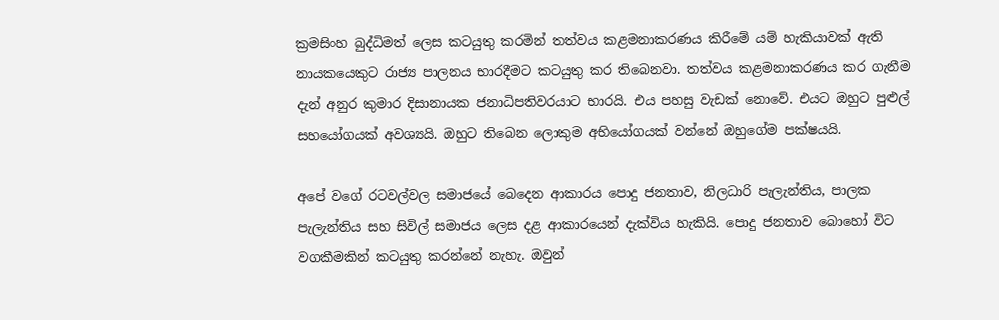ක්‍රමසිංහ බුද්ධිමත් ලෙස කටයුතු කරමින් තත්වය කළමනාකරණය කිරීමේ යම් හැකියාවක් ඇති නායකයෙකුට රාජ්‍ය පාලනය භාරදීමට කටයුතු කර තිබෙනවා. තත්වය කළමනාකරණය කර ගැනීම දැන් අනුර කුමාර දිසානායක ජනාධිපතිවරයාට භාරයි. එය පහසු වැඩක් නොවේ. එයට ඔහුට පුළුල් සහයෝගයක් අවශ්‍යයි. ඔහුට තිබෙන ලොකුම අභියෝගයක් වන්නේ ඔහුගේම පක්ෂයයි.

අපේ වගේ රටවල්වල සමාජයේ බෙදෙන ආකාරය පොදු ජනතාව, නිලධාරි පැලැන්තිය, පාලක පැලැන්තිය සහ සිවිල් සමාජය ලෙස දළ ආකාරයෙන් දැක්විය හැකියි. පොදු ජනතාව බොහෝ විට වගකීමකින් කටයුතු කරන්නේ නැහැ. ඔවුන්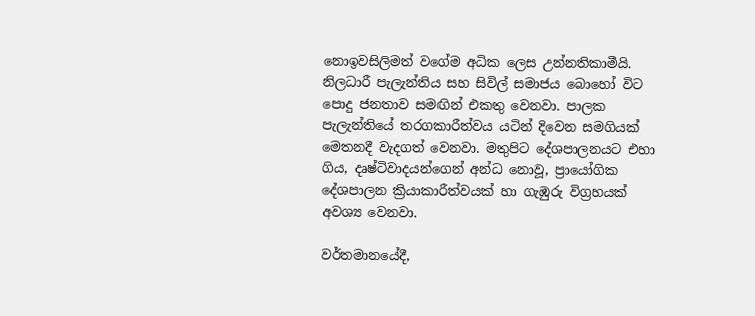නොඉවසිලිමත් වගේම අධික ලෙස උන්නතිකාමීයි. නිලධාරී පැලැන්තිය සහ සිවිල් සමාජය බොහෝ විට පොදු ජනතාව සමඟින් එකතු වෙනවා. පාලක පැලැන්තියේ තරගකාරීත්වය යටින් දිවෙන සමගියක් මෙතනදී වැදගත් වෙනවා. මතුපිට දේශපාලනයට එහා ගිය, දෘෂ්ටිවාදයන්ගෙන් අන්ධ නොවූ, ප්‍රායෝගික දේශපාලන ක්‍රියාකාරීත්වයක් හා ගැඹුරු විග්‍රහයක් අවශ්‍ය වෙනවා.

වර්තමානයේදී,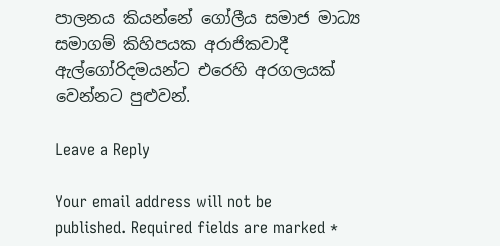පාලනය කියන්නේ ගෝලීය සමාජ මාධ්‍ය සමාගම් කිහිපයක අරාජිකවාදී ඇල්ගෝරිදමයන්ට එරෙහි අරගලයක් වෙන්නට පුළුවන්.

Leave a Reply

Your email address will not be published. Required fields are marked *